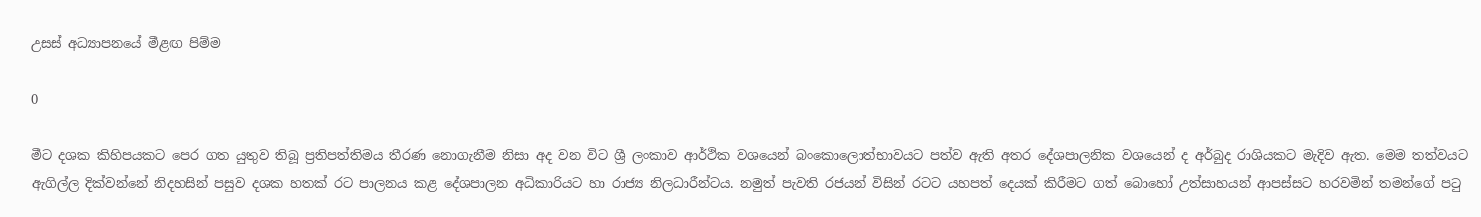උසස් අධ්‍යාපනයේ මීළඟ පිම්ම

0

මීට දශක කිහිපයකට පෙර ගත යුතුව තිබූ ප්‍රතිපත්තිමය තීරණ නොගැනීම නිසා අද වන විට ශ්‍රී ලංකාව ආර්ථික වශයෙන් බංකොලොත්භාවයට පත්ව ඇති අතර දේශපාලනික වශයෙන් ද අර්බුද රාශියකට මැදිව ඇත. මෙම තත්වයට ඇගිල්ල දික්වන්නේ නිදහසින් පසුව දශක හතක් රට පාලනය කළ දේශපාලන අධිකාරියට හා රාජ්‍ය නිලධාරීන්ටය. නමුත් පැවති රජයන් විසින් රටට යහපත් දෙයක් කිරීමට ගත් බොහෝ උත්සාහයන් ආපස්සට හරවමින් තමන්ගේ පටු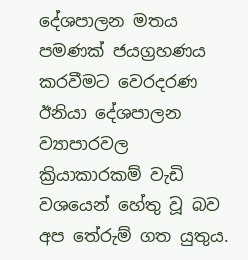දේශපාලන මතය පමණක් ජයග්‍රහණය කරවීමට වෙරදරණ ඊනියා දේශපාලන ව්‍යාපාරවල ක්‍රියාකාරකම් වැඩි වශයෙන් හේතු වූ බව අප තේරුම් ගත යුතුය.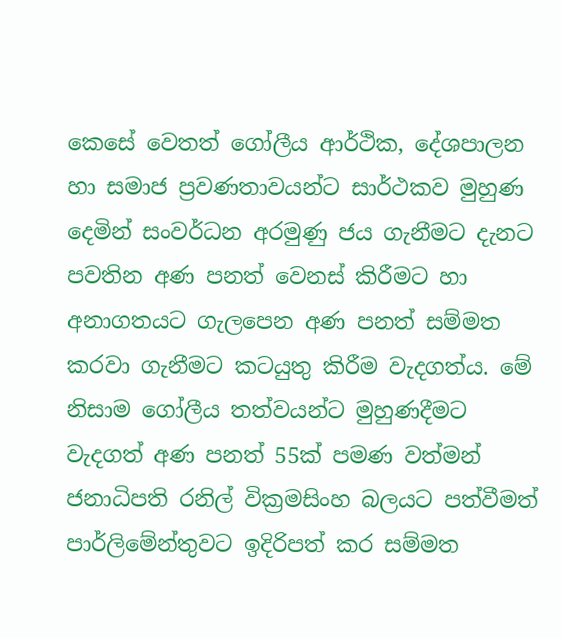කෙසේ වෙතත් ගෝලීය ආර්ථික, දේශපාලන හා සමාජ ප්‍රවණතාවයන්ට සාර්ථකව මුහුණ දෙමින් සංවර්ධන අරමුණු ජය ගැනීමට දැනට පවතින අණ පනත් වෙනස් කිරීමට හා අනාගතයට ගැලපෙන අණ පනත් සම්මත කරවා ගැනීමට කටයුතු කිරීම වැදගත්ය. මේ නිසාම ගෝලීය තත්වයන්ට මුහුණදීමට වැදගත් අණ පනත් 55ක් පමණ වත්මන් ජනාධිපති රනිල් වික්‍රමසිංහ බලයට පත්වීමත් පාර්ලිමේන්තුවට ඉදිරිපත් කර සම්මත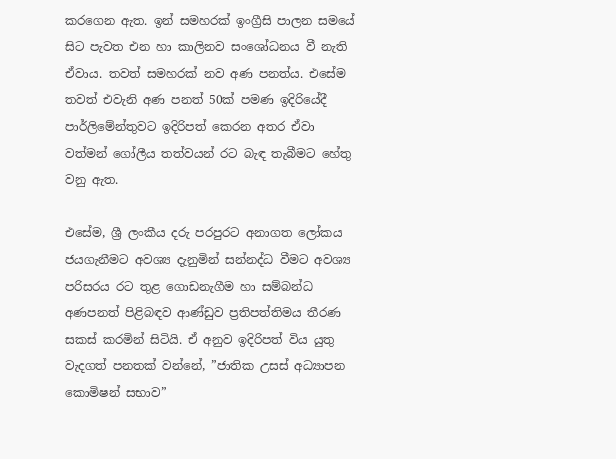කරගෙන ඇත. ඉන් සමහරක් ඉංග්‍රීසි පාලන සමයේ සිට පැවත එන හා කාලිනව සංශෝධනය වී නැති ඒවාය. තවත් සමහරක් නව අණ පනත්ය. එසේම තවත් එවැනි අණ පනත් 50ක් පමණ ඉදිරියේදී පාර්ලිමේන්තුවට ඉදිරිපත් කෙරන අතර ඒවා වත්මන් ගෝලීය තත්වයන් රට බැඳ තැබීමට හේතු වනු ඇත.

එසේම, ශ්‍රී ලංකීය දරු පරපුරට අනාගත ලෝකය ජයගැනීමට අවශ්‍ය දැනුමින් සන්නද්ධ වීමට අවශ්‍ය පරිසරය රට තුළ ගොඩනැගීම හා සම්බන්ධ අණපනත් පිළිබඳව ආණ්ඩුව ප්‍රතිපත්තිමය තීරණ සකස් කරමින් සිටියි. ඒ අනුව ඉදිරිපත් විය යුතු වැදගත් පනතක් වන්නේ, ”ජාතික උසස් අධ්‍යාපන කොමිෂන් සභාව”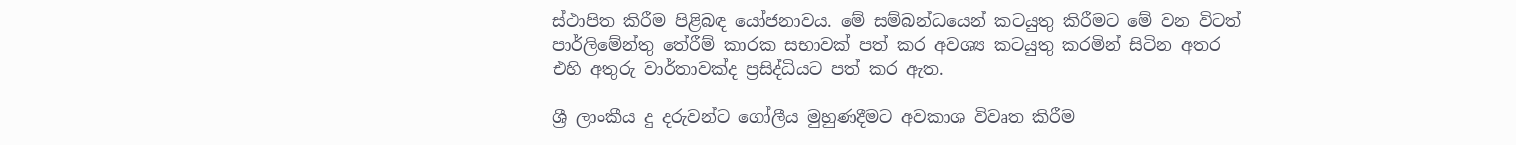ස්ථාපිත කිරීම පිළිබඳ යෝජනාවය. මේ සම්බන්ධයෙන් කටයුතු කිරීමට මේ වන විටත් පාර්ලිමේන්තු තේරීම් කාරක සභාවක් පත් කර අවශ්‍ය කටයුතු කරමින් සිටින අතර එහි අතුරු වාර්තාවක්ද ප්‍රසිද්ධියට පත් කර ඇත.

ශ්‍රී ලාංකීය දු දරුවන්ට ගෝලීය මුහුණදීමට අවකාශ විවෘත කිරීම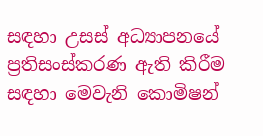සඳහා උසස් අධ්‍යාපනයේ ප්‍රතිසංස්කරණ ඇති කිරීම සඳහා මෙවැනි කොමිෂන්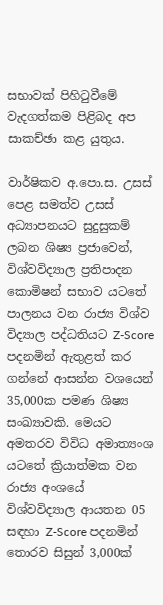සභාවක් පිහිටුවීමේ වැදගත්කම පිළිබද අප සාකච්ඡා කළ යුතුය.

වාර්ෂිකව අ.පො.ස. උසස් පෙළ සමත්ව උසස් අධ්‍යාපනයට සුදුසුකම් ලබන ශිෂ්‍ය ප්‍රජාවෙන්, විශ්වවිද්‍යාල ප්‍රතිපාදන කොමිෂන් සභාව යටතේ පාලනය වන රාජ්‍ය විශ්ව විද්‍යාල පද්ධතියට Z-Score පදනමින් ඇතුළත් කර ගන්නේ ආසන්න වශයෙන් 35,000ක පමණ ශිෂ්‍ය සංඛ්‍යාවකි. මෙයට අමතරව විවිධ අමාත්‍යංශ යටතේ ක්‍රියාත්මක වන රාජ්‍ය අංශයේ විශ්වවිද්‍යාල ආයතන 05 සඳහා Z-Score පදනමින් තොරව සිසුන් 3,000ක්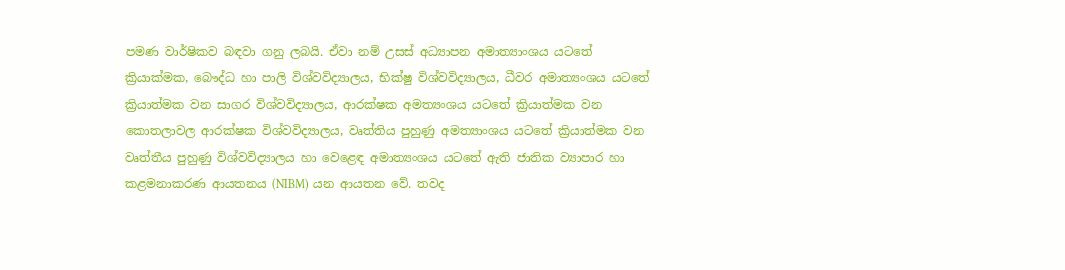පමණ වාර්ෂිකව බඳවා ගනු ලබයි. ඒවා නම් උසස් අධ්‍යාපන අමාත්‍යාංශය යටතේ ක්‍රියාක්මක, බෞද්ධ හා පාලි විශ්වවිද්‍යාලය, භික්ෂු විශ්වවිද්‍යාලය, ධීවර අමාත්‍යංශය යටතේ ක්‍රියාත්මක වන සාගර විශ්වවිද්‍යාලය, ආරක්ෂක අමත්‍යංශය යටතේ ක්‍රියාත්මක වන කොතලාවල ආරක්ෂක විශ්වවිද්‍යාලය, වෘත්තිය පුහුණු අමත්‍යාංශය යටතේ ක්‍රියාත්මක වන වෘත්තීය පුහුණු විශ්වවිද්‍යාලය හා වෙළෙඳ අමාත්‍යංශය යටතේ ඇති ජාතික ව්‍යාපාර හා කළමනාකරණ ආයතනය (NIBM) යන ආයතන වේ. තවද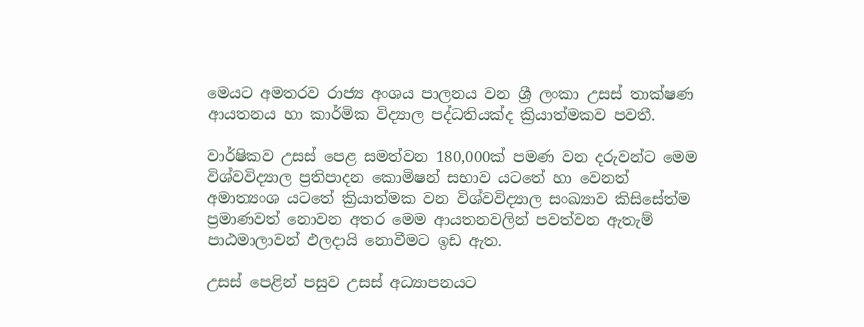මෙයට අමතරව රාජ්‍ය අංශය පාලනය වන ශ්‍රී ලංකා උසස් තාක්ෂණ ආයතනය හා කාර්මික විද්‍යාල පද්ධතියක්ද ක්‍රියාත්මකව පවතී.

වාර්ෂිකව උසස් පෙළ සමත්වන 180,000ක් පමණ වන දරුවන්ට මෙම විශ්වවිද්‍යාල ප්‍රතිපාදන කොමිෂන් සභාව යටතේ හා වෙනත් අමාත්‍යංශ යටතේ ක්‍රියාත්මක වන විශ්වවිද්‍යාල සංඛ්‍යාව කිසිසේත්ම ප්‍රමාණවත් නොවන අතර මෙම ආයතනවලින් පවත්වන ඇතැම් පාඨමාලාවන් ඵලදායි නොවීමට ඉඩ ඇත.

උසස් පෙළින් පසුව උසස් අධ්‍යාපනයට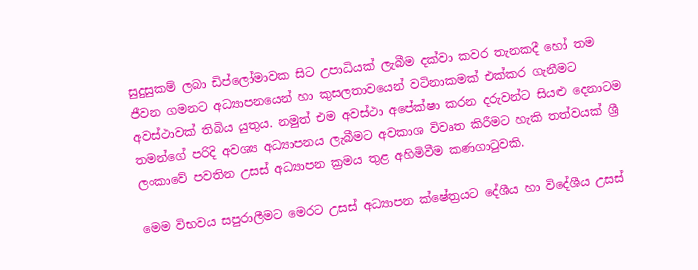සුදුසුකම් ලබා ඩිප්ලෝමාවක සිට උපාධියක් ලැබීම දක්වා කවර තැනකදී හෝ තම ජීවන ගමනට අධ්‍යාපනයෙන් හා කුසලතාවයෙන් වටිනාකමක් එක්කර ගැනීමට අවස්ථාවක් තිබිය යුතුය. නමුත් එම අවස්ථා අපේක්ෂා කරන දරුවන්ට සියළු දෙනාටම තමන්ගේ පරිදි අවශ්‍ය අධ්‍යාපනය ලැබීමට අවකාශ විවෘත කිරීමට හැකි තත්වයක් ශ්‍රී ලංකාවේ පවතින උසස් අධ්‍යාපන ක්‍රමය තුළ අහිමිවීම කණගාටුවකි.

මෙම විභවය සපුරාලීමට මෙරට උසස් අධ්‍යාපන ක්ෂේත්‍රයට දේශීය හා විදේශීය උසස්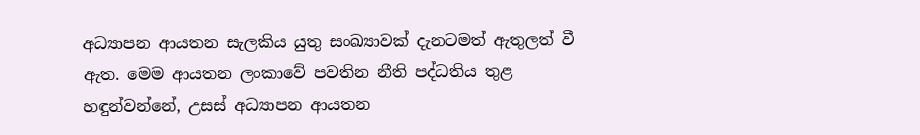අධ්‍යාපන ආයතන සැලකිය යුතු සංඛ්‍යාවක් දැනටමත් ඇතුලත් වී ඇත. මෙම ආයතන ලංකාවේ පවතින නීති පද්ධතිය තුළ හඳුන්වන්නේ, උසස් අධ්‍යාපන ආයතන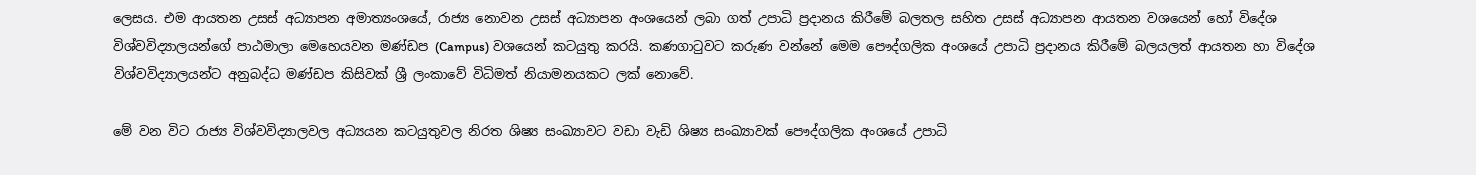ලෙසය. එම ආයතන උසස් අධ්‍යාපන අමාත්‍යංශයේ, රාජ්‍ය නොවන උසස් අධ්‍යාපන අංශයෙන් ලබා ගත් උපාධි ප්‍රදානය කිරීමේ බලතල සහිත උසස් අධ්‍යාපන ආයතන වශයෙන් හෝ විදේශ විශ්වවිද්‍යාලයන්ගේ පාඨමාලා මෙහෙයවන මණ්ඩප (Campus) වශයෙන් කටයුතු කරයි. කණගාටුවට කරුණ වන්නේ මෙම පෞද්ගලික අංශයේ උපාධි ප්‍රදානය කිරීමේ බලයලත් ආයතන හා විදේශ විශ්වවිද්‍යාලයන්ට අනුබද්ධ මණ්ඩප කිසිවක් ශ්‍රී ලංකාවේ විධිමත් නියාමනයකට ලක් නොවේ.

මේ වන විට රාජ්‍ය විශ්වවිද්‍යාලවල අධ්‍යයන කටයුතුවල නිරත ශිෂ්‍ය සංඛ්‍යාවට වඩා වැඩි ශිෂ්‍ය සංඛ්‍යාවක් පෞද්ගලික අංශයේ උපාධි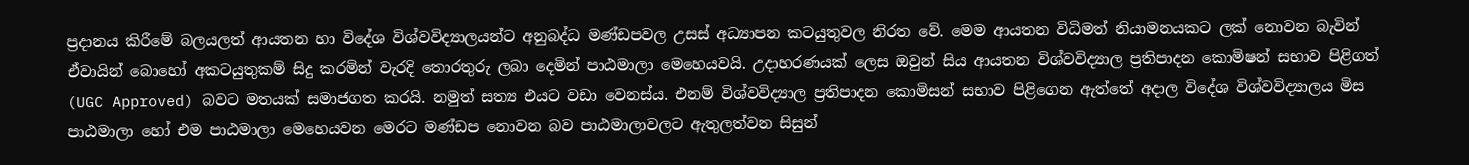ප්‍රදානය කිරීමේ බලයලත් ආයතන හා විදේශ විශ්වවිද්‍යාලයන්ට අනුබද්ධ මණ්ඩපවල උසස් අධ්‍යාපන කටයුතුවල නිරත වේ. මෙම ආයතන විධිමත් නියාමනයකට ලක් නොවන බැවින් ඒවායින් බොහෝ අකටයුතුකම් සිදු කරමින් වැරදි තොරතුරු ලබා දෙමින් පාඨමාලා මෙහෙයවයි. උදාහරණයක් ලෙස ඔවුන් සිය ආයතන විශ්වවිද්‍යාල ප්‍රතිපාදන කොමිෂන් සභාව පිළිගත් (UGC Approved) බවට මතයක් සමාජගත කරයි. නමුත් සත්‍ය එයට වඩා වෙනස්ය. එනම් විශ්වවිද්‍යාල ප්‍රතිපාදන කොමිසන් සභාව පිළිගෙන ඇත්තේ අදාල විදේශ විශ්වවිද්‍යාලය මිස පාඨමාලා හෝ එම පාඨමාලා මෙහෙයවන මෙරට මණ්ඩප නොවන බව පාඨමාලාවලට ඇතුලත්වන සිසුන්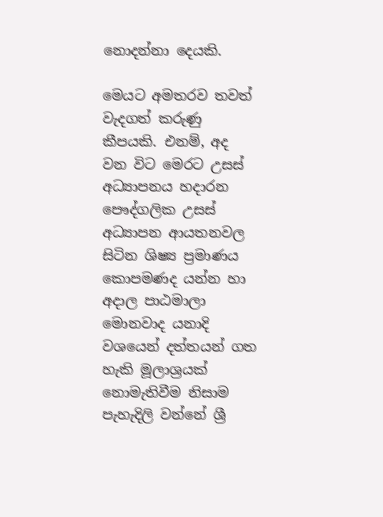නොදන්නා දෙයකි.

මෙයට අමතරව තවත් වැදගත් කරුණු කීපයකි. එනම්, අද වන විට මෙරට උසස් අධ්‍යාපනය හදාරන පෞද්ගලික උසස් අධ්‍යාපන ආයතනවල සිටින ශිෂ්‍ය ප්‍රමාණය කොපමණද යන්න හා අදාල පාඨමාලා මොනවාද යනාදි වශයෙන් දත්තයන් ගත හැකි මූලාශ්‍රයක් නොමැතිවීම නිසාම පැහැදිලි වන්නේ ශ්‍රී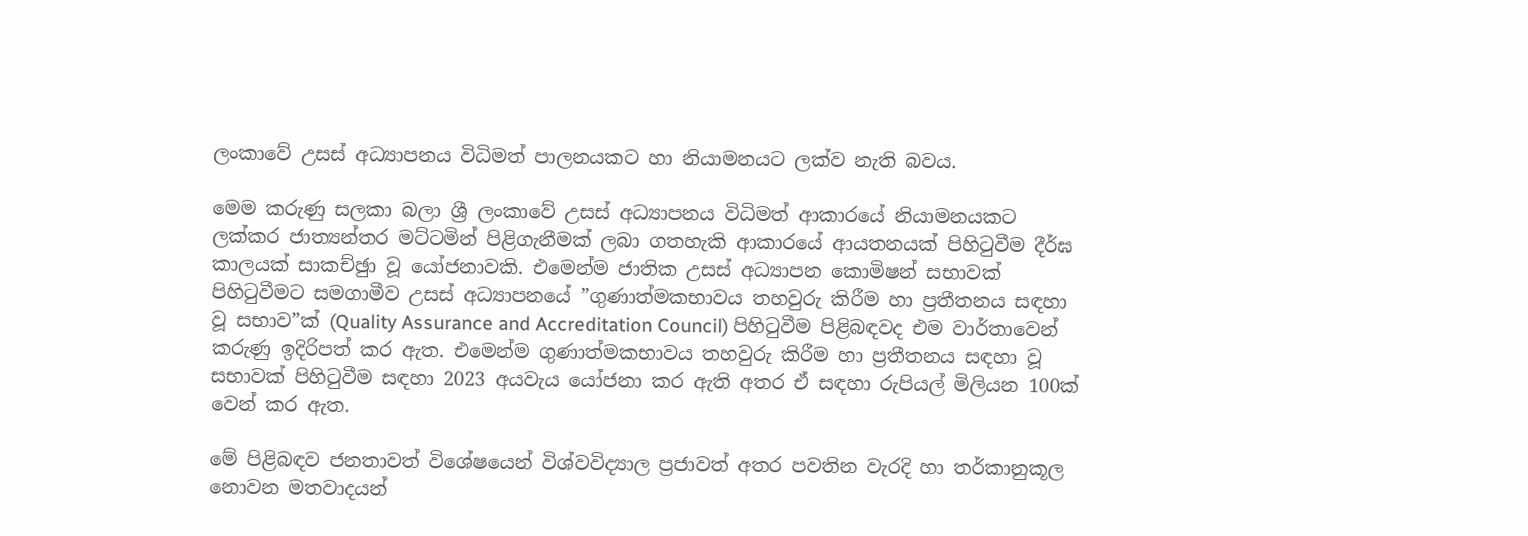ලංකාවේ උසස් අධ්‍යාපනය විධිමත් පාලනයකට හා නියාමනයට ලක්ව නැති බවය.

මෙම කරුණු සලකා බලා ශ්‍රී ලංකාවේ උසස් අධ්‍යාපනය විධිමත් ආකාරයේ නියාමනයකට ලක්කර ජාත්‍යන්තර මට්ටමින් පිළිගැනීමක් ලබා ගතහැකි ආකාරයේ ආයතනයක් පිහිටුවීම දීර්ඝ කාලයක් සාකච්ඡුා වූ යෝජනාවකි. එමෙන්ම ජාතික උසස් අධ්‍යාපන කොමිෂන් සභාවක් පිහිටුවීමට සමගාමීව උසස් අධ්‍යාපනයේ ”ගුණාත්මකභාවය තහවුරු කිරීම හා ප්‍රතීතනය සඳහා වූ සභාව”ක් (Quality Assurance and Accreditation Council) පිහිටුවීම පිළිබඳවද එම වාර්තාවෙන් කරුණු ඉදිරිපත් කර ඇත. එමෙන්ම ගුණාත්මකභාවය තහවුරු කිරීම හා ප්‍රතීතනය සඳහා වූ සභාවක් පිහිටුවීම සඳහා 2023 අයවැය යෝජනා කර ඇති අතර ඒ සඳහා රුපියල් මිලියන 100ක් වෙන් කර ඇත.

මේ පිළිබඳව ජනතාවත් විශේෂයෙන් විශ්වවිද්‍යාල ප්‍රජාවත් අතර පවතින වැරදි හා තර්කානුකූල නොවන මතවාදයන්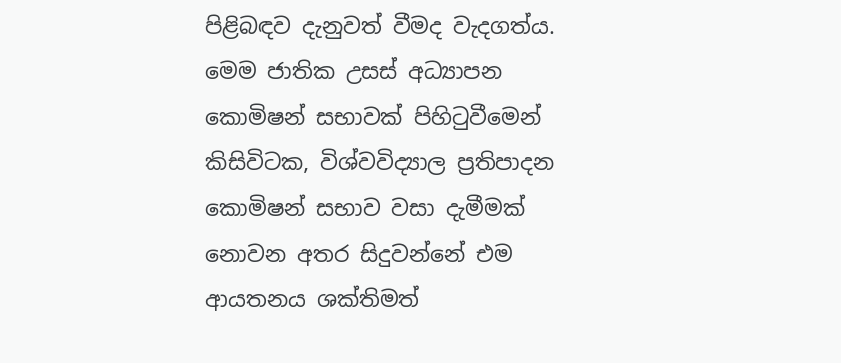පිළිබඳව දැනුවත් වීමද වැදගත්ය. මෙම ජාතික උසස් අධ්‍යාපන කොමිෂන් සභාවක් පිහිටුවීමෙන් කිසිවිටක, විශ්වවිද්‍යාල ප්‍රතිපාදන කොමිෂන් සභාව වසා දැමීමක් නොවන අතර සිදුවන්නේ එම ආයතනය ශක්තිමත්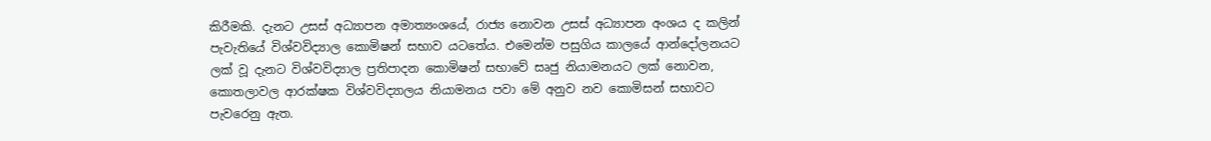කිරීමකි. දැනට උසස් අධ්‍යාපන අමාත්‍යංශයේ, රාජ්‍ය නොවන උසස් අධ්‍යාපන අංශය ද කලින් පැවැතියේ විශ්වවිද්‍යාල කොමිෂන් සභාව යටතේය. එමෙන්ම පසුගිය කාලයේ ආන්දෝලනයට ලක් වූ දැනට විශ්වවිද්‍යාල ප්‍රතිපාදන කොමිෂන් සභාවේ සෘජු නියාමනයට ලක් නොවන, කොතලාවල ආරක්ෂක විශ්වවිද්‍යාලය නියාමනය පවා මේ අනුව නව කොමිසන් සභාවට පැවරෙනු ඇත.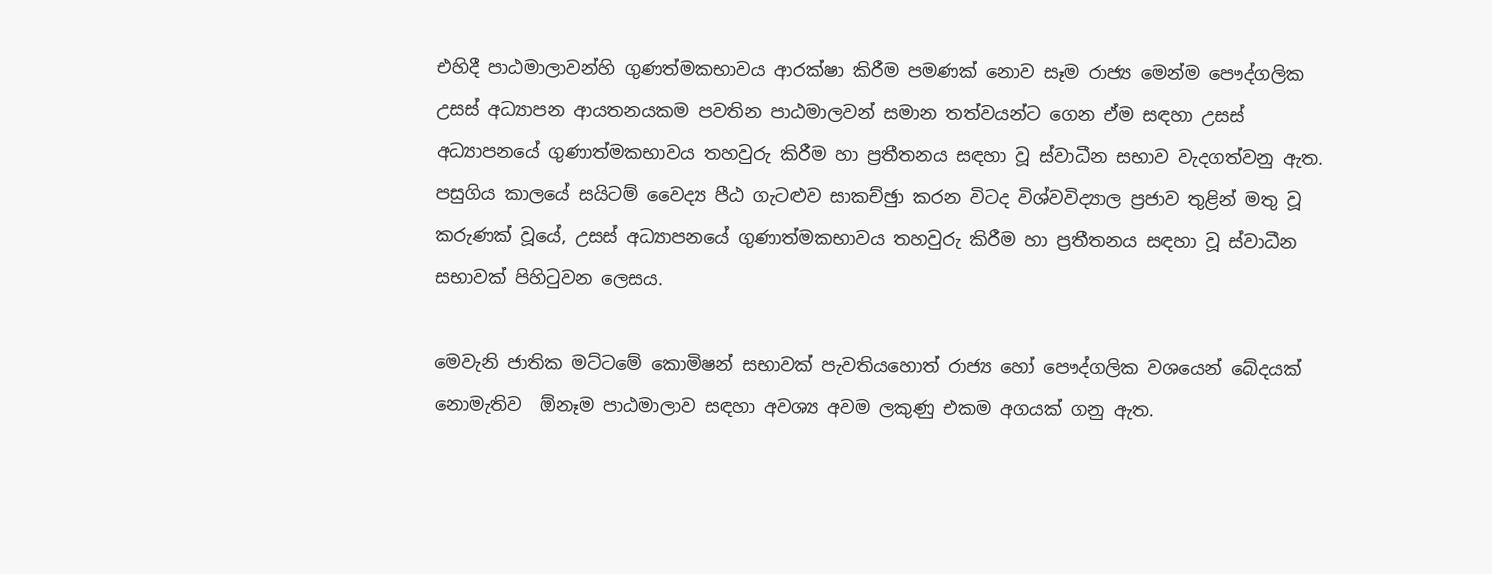එහිදී පාඨමාලාවන්හි ගුණත්මකභාවය ආරක්ෂා කිරීම පමණක් නොව සෑම රාජ්‍ය මෙන්ම පෞද්ගලික උසස් අධ්‍යාපන ආයතනයකම පවතින පාඨමාලවන් සමාන තත්වයන්ට ගෙන ඒම සඳහා උසස් අධ්‍යාපනයේ ගුණාත්මකභාවය තහවුරු කිරීම හා ප්‍රතීතනය සඳහා වූ ස්වාධීන සභාව වැදගත්වනු ඇත. පසුගිය කාලයේ සයිටම් වෛද්‍ය පීඨ ගැටළුව සාකච්ඡුා කරන විටද විශ්වවිද්‍යාල ප්‍රජාව තුළින් මතු වූ කරුණක් වූයේ, උසස් අධ්‍යාපනයේ ගුණාත්මකභාවය තහවුරු කිරීම හා ප්‍රතීතනය සඳහා වූ ස්වාධීන සභාවක් පිහිටුවන ලෙසය.

මෙවැනි ජාතික මට්ටමේ කොමිෂන් සභාවක් පැවතියහොත් රාජ්‍ය හෝ පෞද්ගලික වශයෙන් බේදයක් නොමැතිව  ඕනෑම පාඨමාලාව සඳහා අවශ්‍ය අවම ලකුණු එකම අගයක් ගනු ඇත.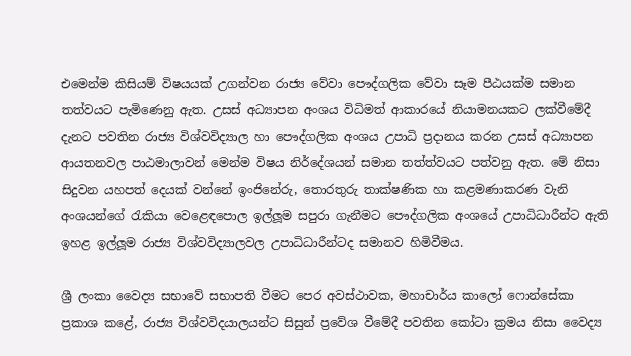එමෙන්ම කිසියම් විෂයයක් උගන්වන රාජ්‍ය වේවා පෞද්ගලික වේවා සෑම පීඨයක්ම සමාන තත්වයට පැමිණෙනු ඇත. උසස් අධ්‍යාපන අංශය විධිමත් ආකාරයේ නියාමනයකට ලක්වීමේදී දැනට පවතින රාජ්‍ය විශ්වවිද්‍යාල හා පෞද්ගලික අංශය උපාධි ප්‍රදානය කරන උසස් අධ්‍යාපන ආයතනවල පාඨමාලාවන් මෙන්ම විෂය නිර්දේශයන් සමාන තත්ත්වයට පත්වනු ඇත. මේ නිසා සිදුවන යහපත් දෙයක් වන්නේ ඉංජිනේරු, තොරතුරු තාක්ෂණික හා කළමණාකරණ වැනි අංශයන්ගේ රැකියා වෙළෙඳපොල ඉල්ලූම සපුරා ගැනීමට පෞද්ගලික අංශයේ උපාධිධාරීන්ට ඇති ඉහළ ඉල්ලූම රාජ්‍ය විශ්වවිද්‍යාලවල උපාධිධාරීන්ටද සමානව හිමිවීමය.

ශ්‍රී ලංකා වෛද්‍ය සභාවේ සභාපති වීමට පෙර අවස්ථාවක, මහාචාර්ය කාලෝ ෆොන්සේකා ප්‍රකාශ කළේ, රාජ්‍ය විශ්වවිදයාලයන්ට සිසුන් ප්‍රවේශ වීමේදී පවතින කෝටා ක්‍රමය නිසා වෛද්‍ය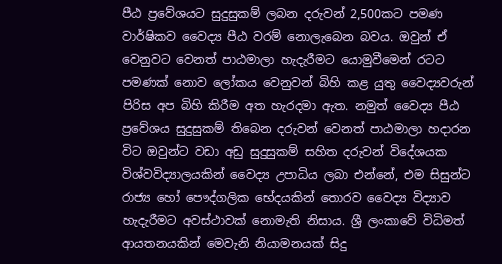පීඨ ප්‍රවේශයට සුදුසුකම් ලබන දරුවන් 2,500කට පමණ වාර්ෂිකව වෛද්‍ය පීඨ වරම් නොලැබෙන බවය. ඔවුන් ඒ වෙනුවට වෙනත් පාඨමාලා හැදැරීමට යොමුවීමෙන් රටට පමණක් නොව ලෝකය වෙනුවන් බිහි කළ යුතු වෛද්‍යවරුන් පිරිස අප බිහි කිරීම අත හැරදමා ඇත. නමුත් වෛද්‍ය පීඨ ප්‍රවේශය සුදුසුකම් තිබෙන දරුවන් වෙනත් පාඨමාලා හදාරන විට ඔවුන්ට වඩා අඩු සුදුසුකම් සහිත දරුවන් විදේශයක විශ්වවිද්‍යාලයකින් වෛද්‍ය උපාධිය ලබා එන්නේ, එම සිසුන්ට රාජ්‍ය හෝ පෞද්ගලික භේදයකින් තොරව වෛද්‍ය විද්‍යාව හැදැරීමට අවස්ථාවක් නොමැති නිසාය. ශ්‍රී ලංකාවේ විධිමත් ආයතනයකින් මෙවැනි නියාමනයක් සිදු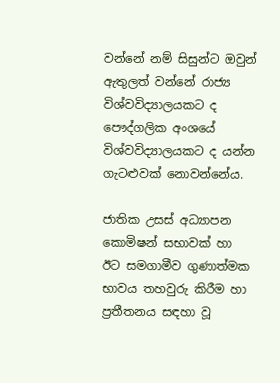වන්නේ නම් සිසුන්ට ඔවුන් ඇතුලත් වන්නේ රාජ්‍ය විශ්වවිද්‍යාලයකට ද පෞද්ගලික අංශයේ විශ්වවිද්‍යාලයකට ද යන්න ගැටළුවක් නොවන්නේය.

ජාතික උසස් අධ්‍යාපන කොමිෂන් සභාවක් හා ඊට සමගාමීව ගුණාත්මක භාවය තහවුරු කිරීම හා ප්‍රතීතනය සඳහා වූ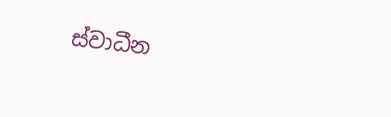ස්වාධීන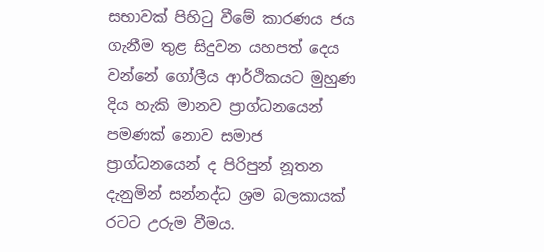සභාවක් පිහිටු වීමේ කාරණය ජය ගැනීම තුළ සිදුවන යහපත් දෙය වන්නේ ගෝලීය ආර්ථිකයට මුහුණ දිය හැකි මානව ප්‍රාග්ධනයෙන් පමණක් නොව සමාජ ප්‍රාග්ධනයෙන් ද පිරිපුන් නූතන දැනුමින් සන්නද්ධ ශ්‍රම බලකායක් රටට උරුම වීමය.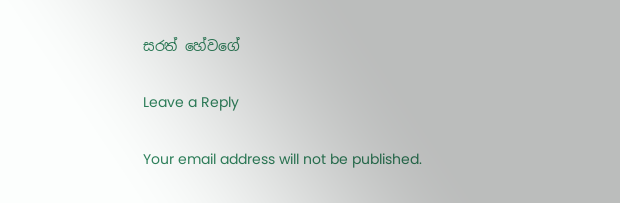සරත් හේවගේ

Leave a Reply

Your email address will not be published.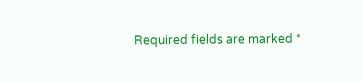Required fields are marked *